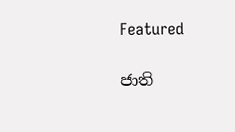Featured

ජාති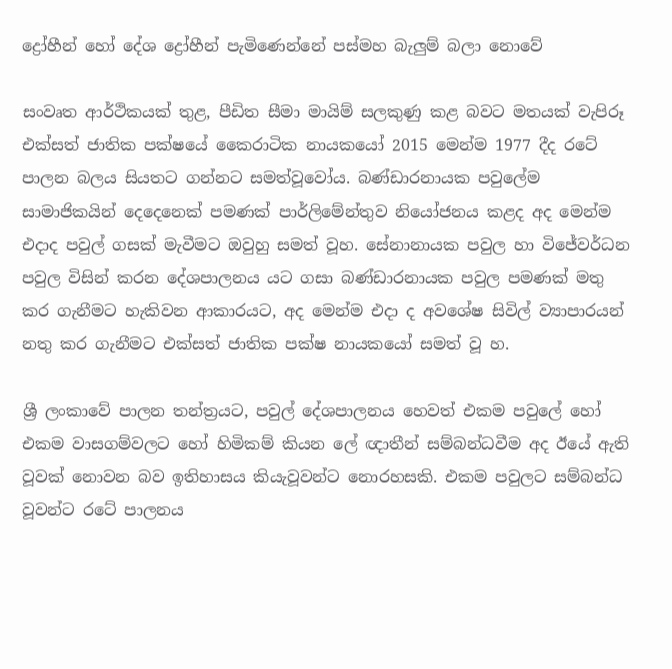ද්‍රෝහීන් හෝ දේශ ද්‍රෝහීන් පැමිණෙන්නේ පස්මහ බැලුම් බලා නොවේ

සංවෘත ආර්ථිකයක් තුළ, පීඩිත සීමා මායිම් සලකුණු කළ බවට මතයක් වැපිරූ එක්සත් ජාතික පක්ෂයේ කෛරාටික නායකයෝ 2015 මෙන්ම 1977 දීද රටේ පාලන බලය සියතට ගන්නට සමත්වූවෝය. බණ්ඩාරනායක පවුලේම සාමාජිකයින් දෙදෙනෙක් පමණක් පාර්ලිමේන්තුව නියෝජනය කළද අද මෙන්ම එදාද පවුල් ගසක් මැවීමට ඔවුහු සමත් වූහ. සේනානායක පවුල හා විජේවර්ධන පවුල විසින් කරන දේශපාලනය යට ගසා බණ්ඩාරනායක පවුල පමණක් මතු කර ගැනීමට හැකිවන ආකාරයට, අද මෙන්ම එදා ද අවශේෂ සිවිල් ව්‍යාපාරයන් නතු කර ගැනීමට එක්සත් ජාතික පක්ෂ නායකයෝ සමත් වූ හ.

ශ්‍රී ලංකාවේ පාලන තන්ත්‍රයට, පවුල් දේශපාලනය හෙවත් එකම පවුලේ හෝ එකම වාසගම්වලට හෝ හිමිකම් කියන ලේ ඥාතීන් සම්බන්ධවීම අද ඊයේ ඇති වූවක් නොවන බව ඉතිහාසය කියැවූවන්ට නොරහසකි. එකම පවුලට සම්බන්ධ වූවන්ට රටේ පාලනය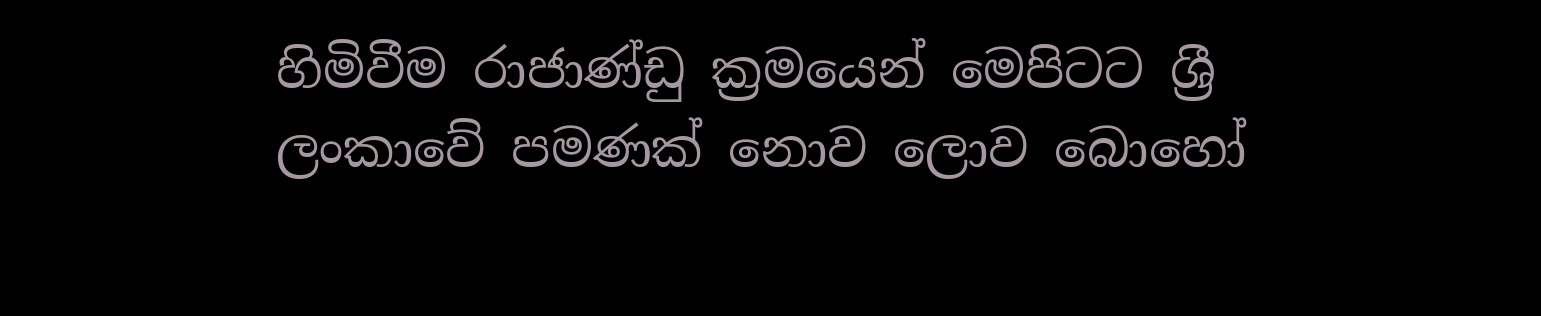හිමිවීම රාජාණ්ඩු ක්‍රමයෙන් මෙපිටට ශ්‍රී ලංකාවේ පමණක් නොව ලොව බොහෝ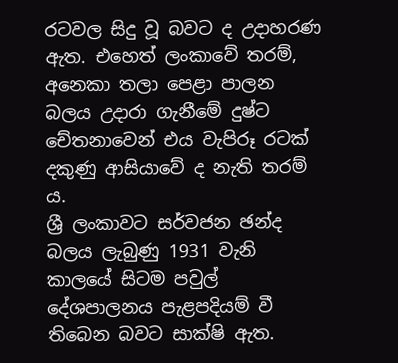රටවල සිදු වූ බවට ද උදාහරණ ඇත. එහෙත් ලංකාවේ තරම්, අනෙකා තලා පෙළා පාලන බලය උදාරා ගැනීමේ දුෂ්ට චේතනාවෙන් එය වැපිරූ රටක් දකුණු ආසියාවේ ද නැති තරම් ය.
ශ්‍රී ලංකාවට සර්වජන ඡන්ද බලය ලැබුණු 1931 වැනි කාලයේ සිටම පවුල් දේශපාලනය පැළපදියම් වී තිබෙන බවට සාක්ෂි ඇත.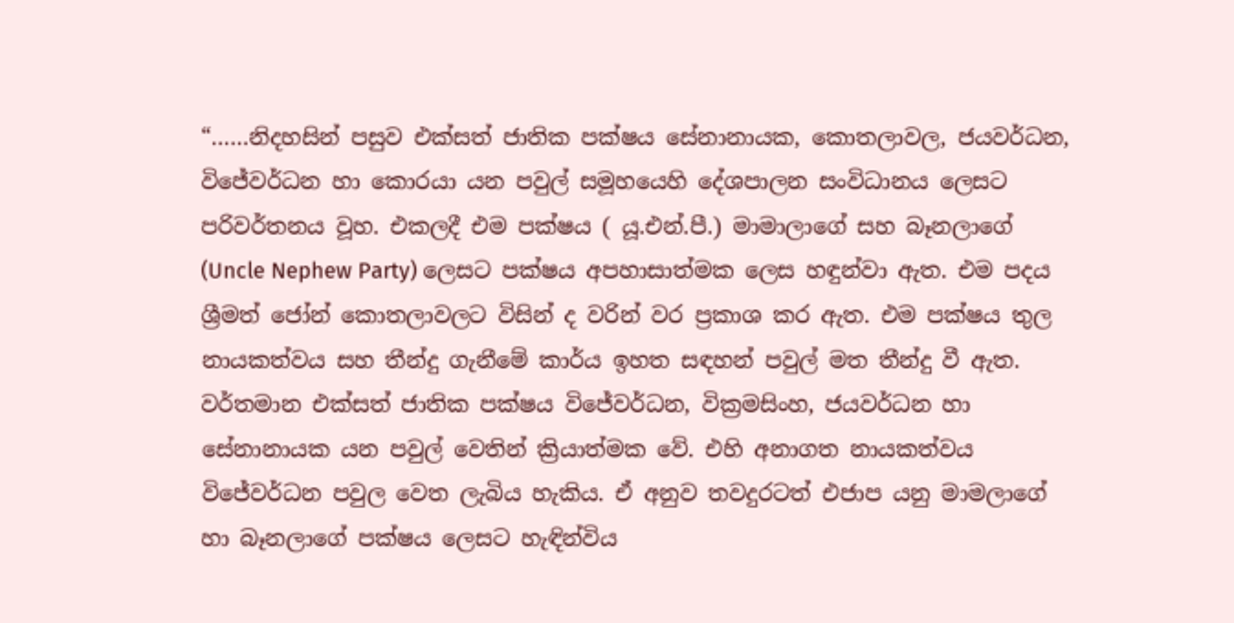“……නිදහසින් පසුව එක්සත් ජාතික පක්ෂය සේනානායක, කොතලාවල, ජයවර්ධන, විජේවර්ධන හා කොරයා යන පවුල් සමූහයෙහි දේශපාලන සංවිධානය ලෙසට පරිවර්තනය වූහ. එකලදී එම පක්ෂය ( යූ.එන්.පී.) මාමාලාගේ සහ බෑනලාගේ (Uncle Nephew Party) ලෙසට පක්ෂය අපහාසාත්මක ලෙස හඳුන්වා ඇත. එම පදය ශ්‍රීමත් ජෝන් කොතලාවලට විසින් ද වරින් වර ප්‍රකාශ කර ඇත. එම පක්ෂය තුල නායකත්වය සහ තීන්දු ගැනීමේ කාර්ය ඉහත සඳහන් පවුල් මත තීන්දු වී ඇත. වර්තමාන එක්සත් ජාතික පක්ෂය විජේවර්ධන, වික්‍රමසිංහ, ජයවර්ධන හා සේනානායක යන පවුල් වෙතින් ක්‍රියාත්මක වේ. එහි අනාගත නායකත්වය විජේවර්ධන පවුල වෙත ලැබිය හැකිය. ඒ අනුව තවදුරටත් එජාප යනු මාමලාගේ හා බෑනලාගේ පක්ෂය ලෙසට හැඳින්විය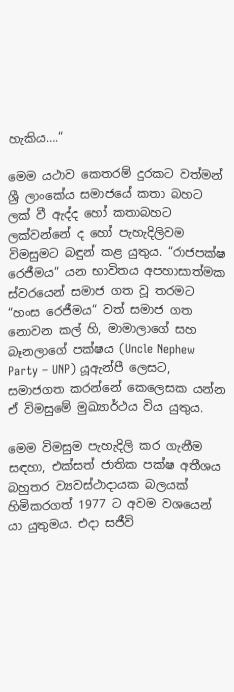හැකිය….“

මෙම යථාව කෙතරම් දුරකට වත්මන් ශ්‍රී ලාංකේය සමාජයේ කතා බහට ලක් වී ඇද්ද හෝ කතාබහට ලක්වන්නේ ද හෝ පැහැදිලිවම විමසුමට බඳුන් කළ යුතුය. “රාජපක්ෂ රෙජීමය“ යන භාවිතය අපහාසාත්මක ස්වරයෙන් සමාජ ගත වූ තරමට “හංස රෙජීමය“ වත් සමාජ ගත නොවන කල් හි, මාමාලාගේ සහ බෑනලාගේ පක්ෂය (Uncle Nephew Party – UNP) යූඇන්පී ලෙසට, සමාජගත කරන්නේ කෙලෙසක යන්න ඒ විමසුමේ මුඛ්‍යාර්ථය විය යුතුය.

මෙම විමසුම පැහැදිලි කර ගැනීම සඳහා, එක්සත් ජාතික පක්ෂ අතීශය බහුතර ව්‍යවස්ථාදායක බලයක් හිමිකරගත් 1977 ට අවම වශයෙන් යා යුතුමය. එදා සජීවි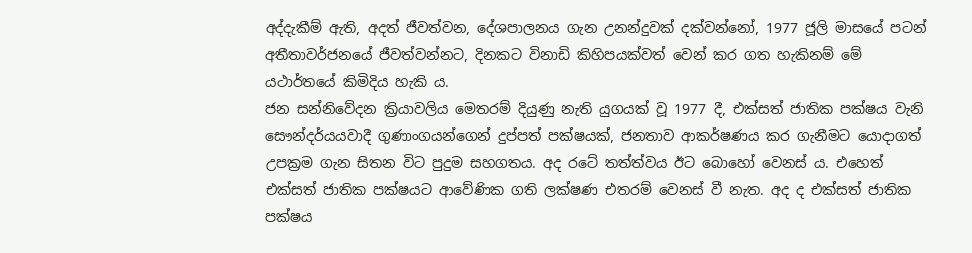අද්දැකීම් ඇති, අදත් ජීවත්වන, දේශපාලනය ගැන උනන්දුවක් දක්වන්නෝ, 1977 ජූලි මාසයේ පටන් අතීතාවර්ජනයේ ජීවත්වන්නට, දිනකට විනාඩි කිහිපයක්වත් වෙන් කර ගත හැකිනම් මේ යථාර්තයේ කිමිදිය හැකි ය.
ජන සන්නිවේදන ක්‍රියාවලිය මෙතරම් දියුණු නැති යුගයක් වූ 1977 දී, එක්සත් ජාතික පක්ෂය වැනි සෞන්දර්යයවාදී ගුණාංගයන්ගෙන් දුප්පත් පක්ෂයක්, ජනතාව ආකර්ෂණය කර ගැනීමට යොදාගත් උපක්‍රම ගැන සිතන විට පුදුම සහගතය. අද රටේ තත්ත්වය ඊට බොහෝ වෙනස් ය. එහෙත් එක්සත් ජාතික පක්ෂයට ආවේණික ගති ලක්ෂණ එතරම් වෙනස් වී නැත. අද ද එක්සත් ජාතික පක්ෂය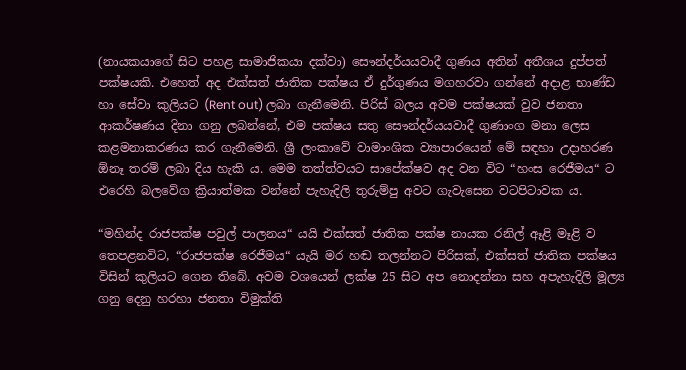(නායකයාගේ සිට පහළ සාමාජිකයා දක්වා) සෞන්දර්යයවාදී ගුණය අතින් අතීශය දුප්පත් පක්ෂයකි. එහෙත් අද එක්සත් ජාතික පක්ෂය ඒ දුර්ගුණය මගහරවා ගන්නේ අදාළ භාණ්ඩ හා සේවා කුලියට (Rent out) ලබා ගැනීමෙනි. පිරිස් බලය අවම පක්ෂයක් වුව ජනතා ආකර්ෂණය දිනා ගනු ලබන්නේ, එම පක්ෂය සතු සෞන්දර්යයවාදී ගුණාංග මනා ලෙස කළමනාකරණය කර ගැනීමෙනි. ශ්‍රී ලංකාවේ වාමාංශික ව්‍යාපාරයෙන් මේ සඳහා උදාහරණ ඕනෑ තරම් ලබා දිය හැකි ය. මෙම තත්ත්වයට සාපේක්ෂව අද වන විට “හංස රෙජීමය“ ට එරෙහි බලවේග ක්‍රියාත්මක වන්නේ පැහැදිලි තුරුම්පු අවට ගැවැසෙන වටපිටාවක ය.

“මහින්ද රාජපක්ෂ පවුල් පාලනය“ යයි එක්සත් ජාතික පක්ෂ නායක රනිල් ඈළි මෑළි ව තෙපළනවිට, “රාජපක්ෂ රෙජීමය“ යැයි මර හඬ තලන්නට පිරිසක්, එක්සත් ජාතික පක්ෂය විසින් කුලියට ගෙන තිබේ. අවම වශයෙන් ලක්ෂ 25 සිට අප නොදන්නා සහ අපැහැදිලි මූල්‍ය ගනු දෙනු හරහා ජනතා විමුක්ති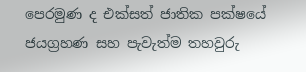පෙරමුණ ද එක්සත් ජාතික පක්ෂයේ ජයග්‍රහණ සහ පැවැත්ම තහවුරු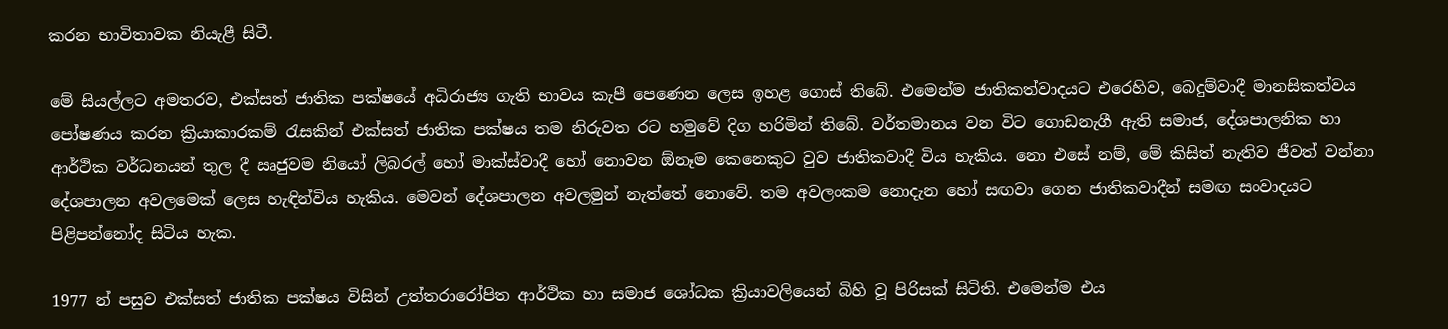කරන භාවිතාවක නියැළී සිටී.

මේ සියල්ලට අමතරව, එක්සත් ජාතික පක්ෂයේ අධිරාජ්‍ය ගැති භාවය කැපී පෙණෙන ලෙස ඉහළ ගොස් තිබේ. එමෙන්ම ජාතිකත්වාදයට එරෙහිව, බෙදුම්වාදී මානසිකත්වය පෝෂණය කරන ක්‍රියාකාරකම් රැසකින් එක්සත් ජාතික පක්ෂය තම නිරුවත රට හමුවේ දිග හරිමින් තිබේ. වර්තමානය වන විට ගොඩනැගී ඇති සමාජ, දේශපාලනික හා ආර්ථික වර්ධනයන් තුල දී ඍජුවම නියෝ ලිබරල් හෝ මාක්ස්වාදී හෝ නොවන ඕනෑම කෙනෙකුට වුව ජාතිකවාදී විය හැකිය. නො එසේ නම්, මේ කිසිත් නැතිව ජීවත් වන්නා දේශපාලන අවලමෙක් ලෙස හැඳින්විය හැකිය. මෙවන් දේශපාලන අවලමුන් නැත්තේ නොවේ. තම අවලංකම නොදැන හෝ සඟවා ගෙන ජාතිකවාදීන් සමඟ සංවාදයට පිළිපන්නෝද සිටිය හැක.

1977 න් පසුව එක්සත් ජාතික පක්ෂය විසින් උත්තරාරෝපිත ආර්ථික හා සමාජ ශෝධක ක්‍රියාවලියෙන් බිහි වූ පිරිසක් සිටිති. එමෙන්ම එය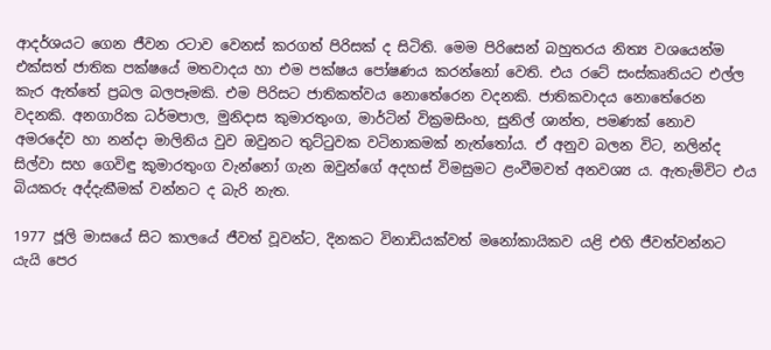ආදර්ශයට ගෙන ජීවන රටාව වෙනස් කරගත් පිරිසක් ද සිටිති. මෙම පිරිසෙන් බහුතරය නිත්‍ය වශයෙන්ම එක්සත් ජාතික පක්ෂයේ මතවාදය හා එම පක්ෂය පෝෂණය කරන්නෝ වෙති. එය රටේ සංස්කෘතියට එල්ල කැර ඇත්තේ ප්‍රබල බලපෑමකි. එම පිරිසට ජාතිකත්වය නොතේරෙන වදනකි. ජාතිකවාදය නොතේරෙන වදනකි. අනගාරික ධර්මපාල, මුනිදාස කුමාරතුංග, මාර්ටින් වික්‍රමසිංහ, සුනිල් ශාන්ත, පමණක් නොව අමරදේව හා නන්දා මාලිනිය වුව ඔවුනට තුට්ටුවක වටිනාකමක් නැත්තෝය. ඒ අනුව බලන විට, නලින්ද සිල්වා සහ ගෙවිඳු කුමාරතුංග වැන්නෝ ගැන ඔවුන්ගේ අදහස් විමසුමට ළංවීමවත් අනවශ්‍ය ය. ඇතැම්විට එය බියකරු අද්දැකීමක් වන්නට ද බැරි නැත.

1977 ජූලි මාසයේ සිට කාලයේ ජීවත් වූවන්ට, දිනකට විනාඩියක්වත් මනෝකායිකව යළි එහි ජීවත්වන්නට යැයි පෙර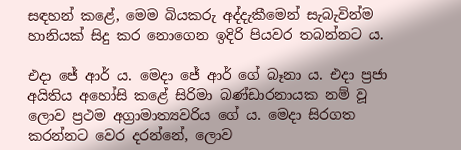සඳහන් කළේ, මෙම බියකරු අද්දැකීමෙන් සැබැවින්ම හානියක් සිදු කර නොගෙන ඉදිරි පියවර තබන්නට ය.

එදා ජේ ආර් ය. මෙදා ජේ ආර් ගේ බෑනා ය. එදා ප්‍රජා අයිතිය අහෝසි කළේ සිරිමා බණ්ඩාරනායක නම් වූ ලොව ප්‍රථම අග්‍රාමාත්‍යවරිය ගේ ය. මෙදා සිරගත කරන්නට වෙර දරන්නේ, ලොව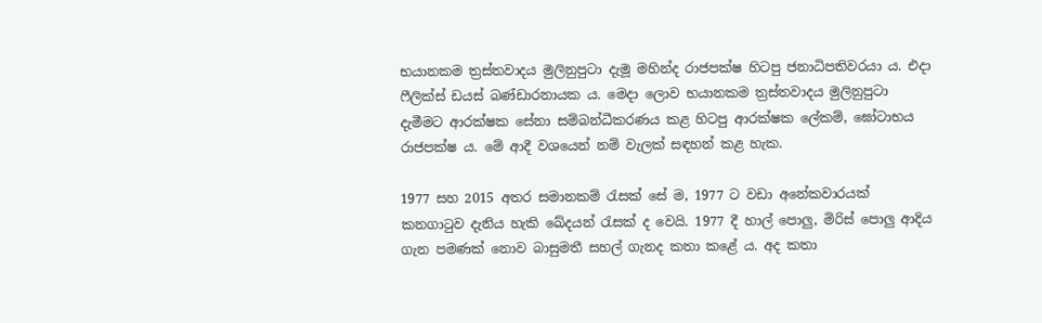භයානකම ත්‍රස්තවාදය මුලිනුපුටා දැමූ මහින්ද රාජපක්ෂ හිටපු ජනාධිපතිවරයා ය. එදා ෆීලික්ස් ඩයස් බණ්ඩාරනායක ය. මෙදා ලොව භයානකම ත්‍රස්තවාදය මුලිනුපුටා දැමීමට ආරක්ෂක සේනා සම්බන්ධීකරණය කළ හිටපු ආරක්ෂක ලේකම්, ඝෝටාභය රාජපක්ෂ ය. මේ ආදී වශයෙන් නම් වැලක් සඳහන් කළ හැක.

1977 සහ 2015 අතර සමානකම් රැසක් සේ ම, 1977 ට වඩා අනේකවාරයක් කනගාටුව දැනිය හැකි ඛේදයන් රැසක් ද වෙයි. 1977 දී හාල් පොලු, මිරිස් පොලු ආදිය ගැන පමණක් නොව බාසුමතී සහල් ගැනද කතා කළේ ය. අද කතා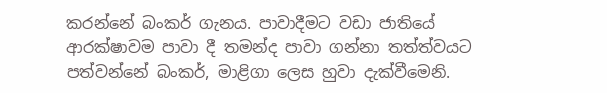කරන්නේ බංකර් ගැනය. පාවාදීමට වඩා ජාතියේ ආරක්ෂාවම පාවා දී තමන්ද පාවා ගන්නා තත්ත්වයට පත්වන්නේ බංකර්, මාළිගා ලෙස හුවා දැක්වීමෙනි.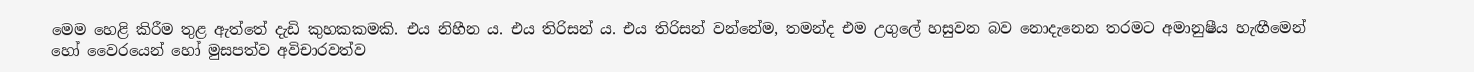මෙම හෙළි කිරීම තුළ ඇත්තේ දැඩි කුහකකමකි. එය නිහීන ය. එය තිරිසන් ය. එය තිරිසන් වන්නේම, තමන්ද එම උගුලේ හසුවන බව නොදැනෙන තරමට අමානුෂීය හැඟීමෙන් හෝ වෛරයෙන් හෝ මුසපත්ව අවිචාරවත්ව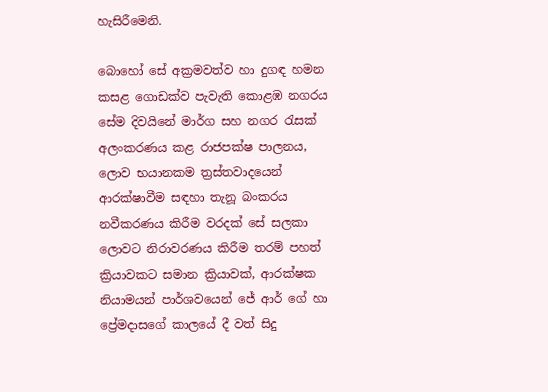හැසිරීමෙනි.

බොහෝ සේ අක්‍රමවත්ව හා දුගඳ හමන කසළ ගොඩක්ව පැවැති කොළඹ නගරය සේම දිවයිනේ මාර්ග සහ නගර රැසක් අලංකරණය කළ රාජපක්ෂ පාලනය, ලොව භයානකම ත්‍රස්තවාදයෙන් ආරක්ෂාවීම සඳහා තැනූ බංකරය නවීකරණය කිරීම වරදක් සේ සලකා ලොවට නිරාවරණය කිරීම තරම් පහත් ක්‍රියාවකට සමාන ක්‍රියාවක්, ආරක්ෂක නියාමයන් පාර්ශවයෙන් ජේ ආර් ගේ හා ප්‍රේමදාසගේ කාලයේ දී වත් සිදු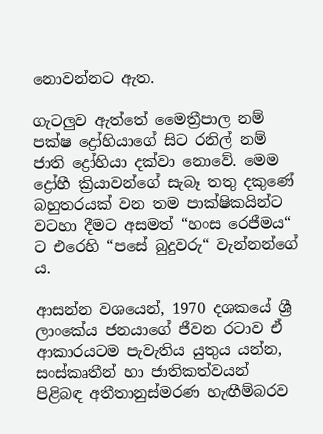නොවන්නට ඇත.

ගැටලුව ඇත්තේ මෛත්‍රීපාල නම් පක්ෂ ද්‍රෝහියාගේ සිට රනිල් නම් ජාති ද්‍රෝහියා දක්වා නොවේ. මෙම ද්‍රෝහී ක්‍රියාවන්ගේ සැබෑ තතු දකුණේ බහුතරයක් වන තම පාක්ෂිකයින්ට වටහා දීමට අසමත් “හංස රෙජීමය“ ට එරෙහි “පසේ බුදුවරු“ වැන්නන්ගේ ය.

ආසන්න වශයෙන්, 1970 දශකයේ ශ්‍රී ලාංකේය ජනයාගේ ජීවන රටාව ඒ ආකාරයටම පැවැතිය යුතුය යන්න, සංස්කෘතීන් හා ජාතිකත්වයන් පිළිබඳ අතීතානුස්මරණ හැඟීම්බරව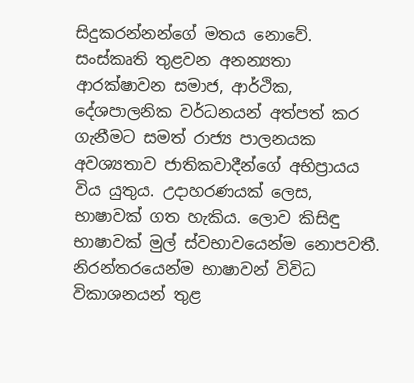සිදුකරන්නන්ගේ මතය නොවේ. සංස්කෘති තුළවන අනන්‍යතා ආරක්ෂාවන සමාජ, ආර්ථික, දේශපාලනික වර්ධනයන් අත්පත් කර ගැනීමට සමත් රාජ්‍ය පාලනයක අවශ්‍යතාව ජාතිකවාදීන්ගේ අභිප්‍රායය විය යුතුය. උදාහරණයක් ලෙස, භාෂාවක් ගත හැකිය. ලොව කිසිඳු භාෂාවක් මුල් ස්වභාවයෙන්ම නොපවතී. නිරන්තරයෙන්ම භාෂාවන් විවිධ විකාශනයන් තුළ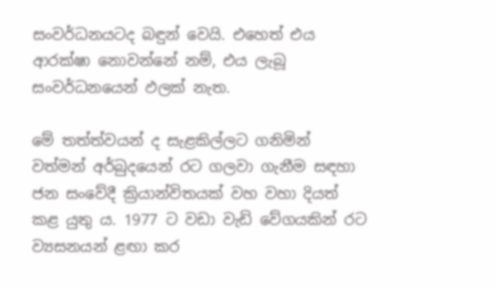සංවර්ධනයටද බඳුන් වෙයි. එහෙත් එය ආරක්ෂා නොවන්නේ නම්, එය ලැබූ සංවර්ධනයෙන් ඵලක් නැත.

මේ තත්ත්වයන් ද සැළකිල්ලට ගනිමින් වත්මන් අර්බුදයෙන් රට ගලවා ගැනීම සඳහා ජන සංවේදී ක්‍රියාන්විතයක් වහ වහා දියත් කළ යුතු ය. 1977 ට වඩා වැඩි වේගයකින් රට ව්‍යසනයන් ළඟා කර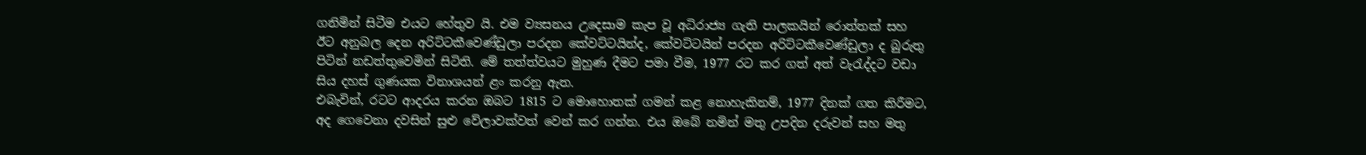ගනිමින් සිටීම එයට හේතුව යි. එම ව්‍යසනය උදෙසාම කැප වූ අධිරාජ්‍ය ගැති පාලකයින් රොත්තක් සහ ඊට අනුබල දෙන අරිට්ටකීවෙණ්ඩුලා පරදන කේවට්ටයින්ද, කේවට්ටයින් පරදන අරිට්ටකීවෙණ්ඩුලා ද බුරුතු පිටින් නඩත්තුවෙමින් සිටිති. මේ තත්ත්වයට මුහුණ දීමට පමා වීම, 1977 රට කර ගත් අත් වැරැද්දට වඩා සිය දහස් ගුණයක විනාශයන් ළං කරනු ඇත.
එබැවින්, රටට ආදරය කරන ඔබට 1815 ට මොහොතක් ගමන් කළ නොහැකිනම්, 1977 දිනක් ගත කිරීමට, අද ගෙවෙනා දවසින් සුළු වේලාවක්වත් වෙන් කර ගන්න. එය ඔබේ නමින් මතු උපදින දරුවන් සහ මතු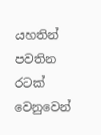යහතින් පවතින රටක් වෙනුවෙන්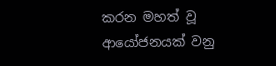කරන මහත් වූ ආයෝජනයක් වනු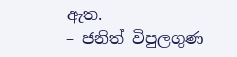ඇත.
– ජනිත් විපුලගුණ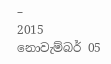–
2015 නොවැම්බර් 05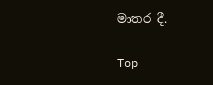මාතර දී.

Top